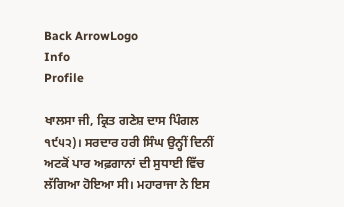Back ArrowLogo
Info
Profile

ਖਾਲਸਾ ਜੀ, ਕ੍ਰਿਤ ਗਣੇਸ਼ ਦਾਸ ਪਿੰਗਲ ੧੯੫੨)। ਸਰਦਾਰ ਹਰੀ ਸਿੰਘ ਉਨ੍ਹੀਂ ਦਿਨੀਂ ਅਟਕੋਂ ਪਾਰ ਅਫ਼ਗਾਨਾਂ ਦੀ ਸੁਧਾਈ ਵਿੱਚ ਲੱਗਿਆ ਹੋਇਆ ਸੀ। ਮਹਾਰਾਜਾ ਨੇ ਇਸ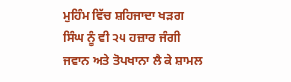ਮੁਹਿੰਮ ਵਿੱਚ ਸ਼ਹਿਜਾਦਾ ਖੜਗ ਸਿੰਘ ਨੂੰ ਵੀ ੨੫ ਹਜ਼ਾਰ ਜੰਗੀ ਜਵਾਨ ਅਤੇ ਤੋਪਖਾਨਾ ਲੈ ਕੇ ਸ਼ਾਮਲ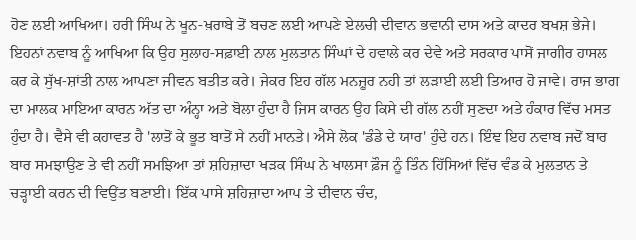ਹੋਣ ਲਈ ਆਖਿਆ। ਹਰੀ ਸਿੰਘ ਨੇ ਖੂਨ-ਖ਼ਰਾਬੇ ਤੋਂ ਬਚਣ ਲਈ ਆਪਣੇ ਏਲਚੀ ਦੀਵਾਨ ਭਵਾਨੀ ਦਾਸ ਅਤੇ ਕਾਦਰ ਬਖਸ਼ ਭੇਜੇ। ਇਹਨਾਂ ਨਵਾਬ ਨੂੰ ਆਖਿਆ ਕਿ ਉਹ ਸੁਲਾਹ-ਸਫ਼ਾਈ ਨਾਲ ਮੁਲਤਾਨ ਸਿੰਘਾਂ ਦੇ ਹਵਾਲੇ ਕਰ ਦੇਵੇ ਅਤੇ ਸਰਕਾਰ ਪਾਸੋਂ ਜਾਗੀਰ ਹਾਸਲ ਕਰ ਕੇ ਸੁੱਖ-ਸ਼ਾਂਤੀ ਨਾਲ ਆਪਣਾ ਜੀਵਨ ਬਤੀਤ ਕਰੇ। ਜੇਕਰ ਇਹ ਗੱਲ ਮਨਜ਼ੂਰ ਨਹੀ ਤਾਂ ਲੜਾਈ ਲਈ ਤਿਆਰ ਹੋ ਜਾਵੇ। ਰਾਜ ਭਾਗ ਦਾ ਮਾਲਕ ਮਾਇਆ ਕਾਰਨ ਅੱਤ ਦਾ ਅੰਨ੍ਹਾ ਅਤੇ ਬੋਲਾ ਹੁੰਦਾ ਹੈ ਜਿਸ ਕਾਰਨ ਉਹ ਕਿਸੇ ਦੀ ਗੱਲ ਨਹੀਂ ਸੁਣਦਾ ਅਤੇ ਹੰਕਾਰ ਵਿੱਚ ਮਸਤ ਹੁੰਦਾ ਹੈ। ਵੈਸੇ ਵੀ ਕਹਾਵਤ ਹੈ 'ਲਾਤੋਂ ਕੇ ਭੂਤ ਬਾਤੋਂ ਸੇ ਨਹੀਂ ਮਾਨਤੇ। ਐਸੇ ਲੋਕ 'ਡੰਡੇ ਦੇ ਯਾਰ' ਹੁੰਦੇ ਹਨ। ਇੰਞ ਇਹ ਨਵਾਬ ਜਦੋਂ ਬਾਰ ਬਾਰ ਸਮਝਾਉਣ ਤੇ ਵੀ ਨਹੀਂ ਸਮਝਿਆ ਤਾਂ ਸ਼ਹਿਜ਼ਾਦਾ ਖੜਕ ਸਿੰਘ ਨੇ ਖਾਲਸਾ ਫ਼ੌਜ ਨੂੰ ਤਿੰਨ ਹਿੱਸਿਆਂ ਵਿੱਚ ਵੰਡ ਕੇ ਮੁਲਤਾਨ ਤੇ ਚੜ੍ਹਾਈ ਕਰਨ ਦੀ ਵਿਉਂਤ ਬਣਾਈ। ਇੱਕ ਪਾਸੇ ਸ਼ਹਿਜ਼ਾਦਾ ਆਪ ਤੇ ਦੀਵਾਨ ਚੰਦ,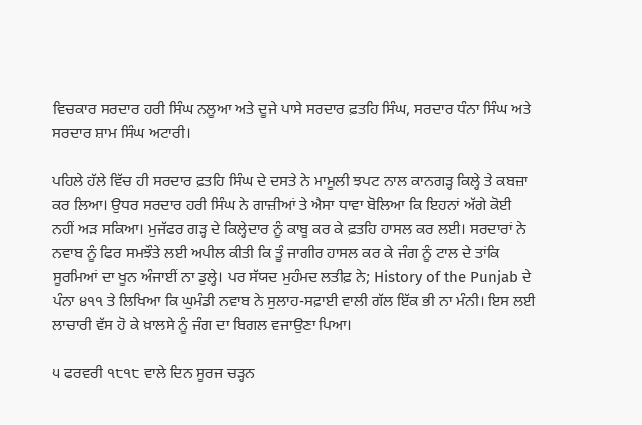ਵਿਚਕਾਰ ਸਰਦਾਰ ਹਰੀ ਸਿੰਘ ਨਲੂਆ ਅਤੇ ਦੂਜੇ ਪਾਸੇ ਸਰਦਾਰ ਫ਼ਤਹਿ ਸਿੰਘ, ਸਰਦਾਰ ਧੰਨਾ ਸਿੰਘ ਅਤੇ ਸਰਦਾਰ ਸ਼ਾਮ ਸਿੰਘ ਅਟਾਰੀ।

ਪਹਿਲੇ ਹੱਲੇ ਵਿੱਚ ਹੀ ਸਰਦਾਰ ਫ਼ਤਹਿ ਸਿੰਘ ਦੇ ਦਸਤੇ ਨੇ ਮਾਮੂਲੀ ਝਪਟ ਨਾਲ ਕਾਨਗੜ੍ਹ ਕਿਲ੍ਹੇ ਤੇ ਕਬਜ਼ਾ ਕਰ ਲਿਆ। ਉਧਰ ਸਰਦਾਰ ਹਰੀ ਸਿੰਘ ਨੇ ਗਾਜ਼ੀਆਂ ਤੇ ਐਸਾ ਧਾਵਾ ਬੋਲਿਆ ਕਿ ਇਹਨਾਂ ਅੱਗੇ ਕੋਈ ਨਹੀਂ ਅੜ ਸਕਿਆ। ਮੁਜੱਫਰ ਗੜ੍ਹ ਦੇ ਕਿਲ੍ਹੇਦਾਰ ਨੂੰ ਕਾਬੂ ਕਰ ਕੇ ਫ਼ਤਹਿ ਹਾਸਲ ਕਰ ਲਈ। ਸਰਦਾਰਾਂ ਨੇ ਨਵਾਬ ਨੂੰ ਫਿਰ ਸਮਝੌਤੇ ਲਈ ਅਪੀਲ ਕੀਤੀ ਕਿ ਤੂੰ ਜਾਗੀਰ ਹਾਸਲ ਕਰ ਕੇ ਜੰਗ ਨੂੰ ਟਾਲ ਦੇ ਤਾਂਕਿ ਸੂਰਮਿਆਂ ਦਾ ਖੂਨ ਅੰਜਾਈਂ ਨਾ ਡੁਲ੍ਹੇ। ਪਰ ਸੱਯਦ ਮੁਹੰਮਦ ਲਤੀਫ਼ ਨੇ; History of the Punjab ਦੇ ਪੰਨਾ ੪੧੧ ਤੇ ਲਿਖਿਆ ਕਿ ਘੁਮੰਡੀ ਨਵਾਬ ਨੇ ਸੁਲਾਹ-ਸਫ਼ਾਈ ਵਾਲੀ ਗੱਲ ਇੱਕ ਭੀ ਨਾ ਮੰਨੀ। ਇਸ ਲਈ ਲਾਚਾਰੀ ਵੱਸ ਹੋ ਕੇ ਖ਼ਾਲਸੇ ਨੂੰ ਜੰਗ ਦਾ ਬਿਗਲ ਵਜਾਉਣਾ ਪਿਆ।

੫ ਫਰਵਰੀ ੧੮੧੮ ਵਾਲੇ ਦਿਨ ਸੂਰਜ ਚੜ੍ਹਨ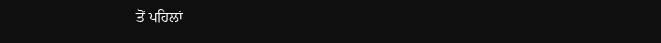ਤੋਂ ਪਹਿਲਾਂ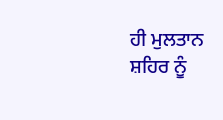ਹੀ ਮੁਲਤਾਨ ਸ਼ਹਿਰ ਨੂੰ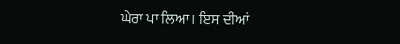ਘੇਰਾ ਪਾ ਲਿਆ। ਇਸ ਦੀਆਂ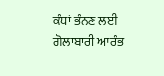ਕੰਧਾਂ ਭੰਨਣ ਲਈ ਗੋਲਾਬਾਰੀ ਆਰੰਭ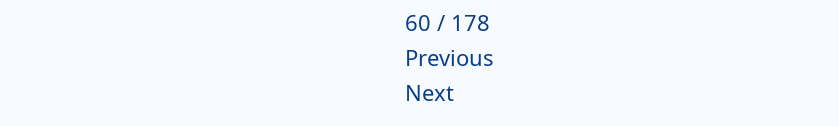60 / 178
Previous
Next